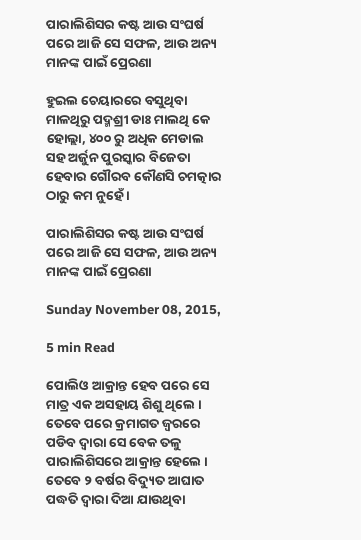ପାରାଲିଶିସର କଷ୍ଟ ଆଉ ସଂଘର୍ଷ ପରେ ଆଜି ସେ ସଫଳ, ଆଉ ଅନ୍ୟ ମାନଙ୍କ ପାଇଁ ପ୍ରେରଣା

ହୁଇଲ ଚେୟାରରେ ବସୁଥିବା ମାଳଥିରୁ ପଦ୍ମଶ୍ରୀ ଡାଃ ମାଲଥି କେ ହୋଲ୍ଲା, ୪୦୦ ରୁ ଅଧିକ ମେଡାଲ ସହ ଅର୍ଜୁନ ପୁରସ୍କାର ବିଜେତା ହେବାର ଗୌରବ କୌଣସି ଚମତ୍କାର ଠାରୁ କମ ନୁହେଁ ।

ପାରାଲିଶିସର କଷ୍ଟ ଆଉ ସଂଘର୍ଷ ପରେ ଆଜି ସେ ସଫଳ, ଆଉ ଅନ୍ୟ ମାନଙ୍କ ପାଇଁ ପ୍ରେରଣା

Sunday November 08, 2015,

5 min Read

ପୋଲିଓ ଆକ୍ରାନ୍ତ ହେବ ପରେ ସେ ମାତ୍ର ଏକ ଅସହାୟ ଶିଶୁ ଥିଲେ । ତେବେ ପରେ କ୍ରମାଗତ ଜ୍ଵରରେ ପଡିବ ଦ୍ଵାରା ସେ ବେକ ତଳୁ ପାରାଲିଶିସରେ ଆକ୍ରାନ୍ତ ହେଲେ । ତେବେ ୨ ବର୍ଷର ବିଦ୍ୟୁତ ଆଘାତ ପଦ୍ଧତି ଦ୍ଵାରା ଦିଆ ଯାଉଥିବା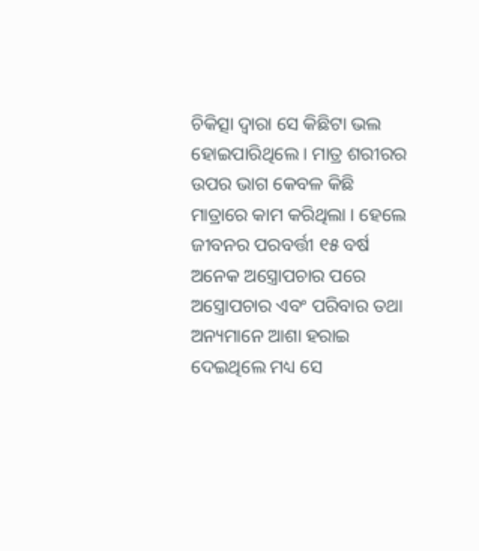ଚିକିତ୍ସା ଦ୍ଵାରା ସେ କିଛିଟା ଭଲ ହୋଇପାରିଥିଲେ । ମାତ୍ର ଶରୀରର ଉପର ଭାଗ କେବଳ କିଛି ମାତ୍ରାରେ କାମ କରିଥିଲା । ହେଲେ ଜୀବନର ପରବର୍ତ୍ତୀ ୧୫ ବର୍ଷ ଅନେକ ଅସ୍ତ୍ରୋପଚାର ପରେ ଅସ୍ତ୍ରୋପଚାର ଏବଂ ପରିବାର ତଥା ଅନ୍ୟମାନେ ଆଶା ହରାଇ ଦେଇଥିଲେ ମଧ୍ୟ ସେ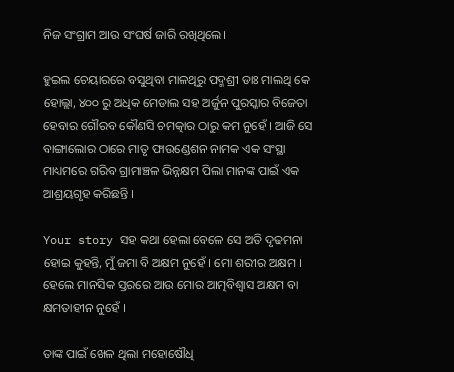ନିଜ ସଂଗ୍ରାମ ଆଉ ସଂଘର୍ଷ ଜାରି ରଖିଥିଲେ।

ହୁଇଲ ଚେୟାରରେ ବସୁଥିବା ମାଳଥିରୁ ପଦ୍ମଶ୍ରୀ ଡାଃ ମାଲଥି କେ ହୋଲ୍ଲା, ୪୦୦ ରୁ ଅଧିକ ମେଡାଲ ସହ ଅର୍ଜୁନ ପୁରସ୍କାର ବିଜେତା ହେବାର ଗୌରବ କୌଣସି ଚମତ୍କାର ଠାରୁ କମ ନୁହେଁ । ଆଜି ସେ ବାଙ୍ଗାଲୋର ଠାରେ ମାତୃ ଫାଉଣ୍ଡେଶନ ନାମକ ଏକ ସଂସ୍ଥା ମାଧ୍ୟମରେ ଗରିବ ଗ୍ରାମାଞ୍ଚଳ ଭିନ୍ନକ୍ଷମ ପିଲା ମାନଙ୍କ ପାଇଁ ଏକ ଆଶ୍ରୟଗୃହ କରିଛନ୍ତି ।

Your story ସହ କଥା ହେଲା ବେଳେ ସେ ଅତି ଦୃଢମନା ହୋଇ କୁହନ୍ତି, ମୁଁ ଜମା ବି ଅକ୍ଷମ ନୁହେଁ । ମୋ ଶରୀର ଅକ୍ଷମ । ହେଲେ ମାନସିକ ସ୍ତରରେ ଆଉ ମୋର ଆତ୍ମବିଶ୍ଵାସ ଅକ୍ଷମ ବା କ୍ଷମତାହୀନ ନୁହେଁ ।

ତାଙ୍କ ପାଇଁ ଖେଳ ଥିଲା ମହୋଷୌଧି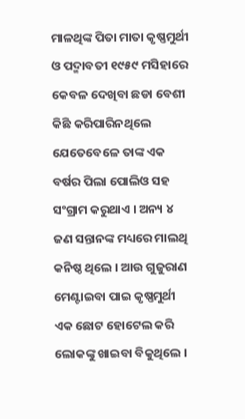ମାଳଥିଙ୍କ ପିତା ମାତା କୃଷ୍ଣମୁର୍ଥୀ ଓ ପଦ୍ମାବତୀ ୧୯୫୯ ମସିହାରେ କେବଳ ଦେଖିବା ଛଡା ବେଶୀ କିଛି କରିପାରିନଥିଲେ ଯେତେବେଳେ ତାଙ୍କ ଏକ ବର୍ଷର ପିଲା ପୋଲିଓ ସହ ସଂଗ୍ରାମ କରୁଥାଏ । ଅନ୍ୟ ୪ ଜଣ ସନ୍ତାନଙ୍କ ମଧ୍ୟରେ ମାଲଥି କନିଷ୍ଠ ଥିଲେ । ଆଉ ଗୁଜୁରାଣ ମେଣ୍ଟାଇବା ପାଇ କୃଷ୍ଣମୁର୍ଥୀ ଏକ ଛୋଟ ହୋଟେଲ କରି ଲୋକଙ୍କୁ ଖାଇବା ବିକୁଥିଲେ ।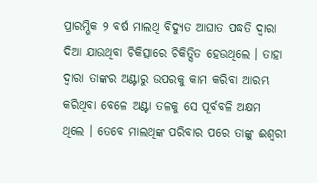ପ୍ରାରମ୍ଭିକ ୨ ବର୍ଷ ମାଲଥି ବିଦ୍ୟୁତ ଆଘାତ ପଦ୍ଧତି ଦ୍ଵାରା ଦିଆ ଯାଉଥିବା ଚିକିତ୍ସାରେ ଚିକିତ୍ସିତ ହେଉଥିଲେ । ତାହା ଦ୍ଵାରା ତାଙ୍କର ଅଣ୍ଟାରୁ ଉପରକୁ କାମ କରିବା ଆରମ୍ଭ କରିଥିବା ବେଳେ ଅଣ୍ଟା ତଳକୁ ସେ ପୂର୍ବବଳି ଅକ୍ଷମ ଥିଲେ । ତେବେ ମାଲଥିଙ୍କ ପରିବାର ପରେ ତାଙ୍କୁ ଈଶ୍ଵରୀ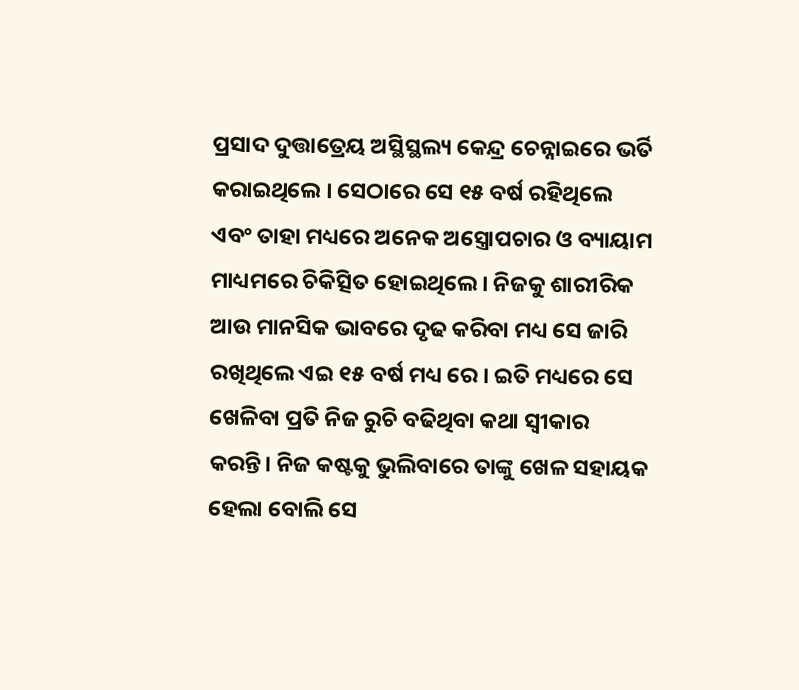ପ୍ରସାଦ ଦୁତ୍ତାତ୍ରେୟ ଅସ୍ଥିସ୍ଥଲ୍ୟ କେନ୍ଦ୍ର ଚେନ୍ନାଇରେ ଭର୍ତି କରାଇଥିଲେ । ସେଠାରେ ସେ ୧୫ ବର୍ଷ ରହିଥିଲେ ଏବଂ ତାହା ମଧ୍ୟରେ ଅନେକ ଅସ୍ତ୍ରୋପଚାର ଓ ବ୍ୟାୟାମ ମାଧ୍ୟମରେ ଚିକିତ୍ସିତ ହୋଇଥିଲେ । ନିଜକୁ ଶାରୀରିକ ଆଉ ମାନସିକ ଭାବରେ ଦୃଢ କରିବା ମଧ୍ୟ ସେ ଜାରି ରଖିଥିଲେ ଏଇ ୧୫ ବର୍ଷ ମଧ୍ୟ ରେ । ଇତି ମଧ୍ୟରେ ସେ ଖେଳିବା ପ୍ରତି ନିଜ ରୁଚି ବଢିଥିବା କଥା ସ୍ଵୀକାର କରନ୍ତି। ନିଜ କଷ୍ଟକୁ ଭୁଲିବାରେ ତାଙ୍କୁ ଖେଳ ସହାୟକ ହେଲା ବୋଲି ସେ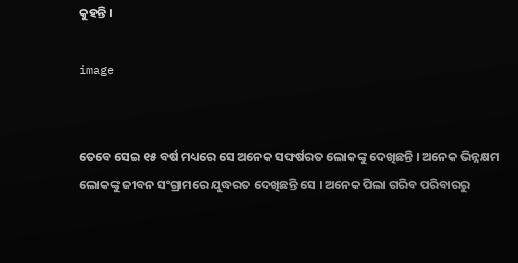କୁହନ୍ତି ।

image


ତେବେ ସେଇ ୧୫ ବର୍ଷ ମଧ୍ୟରେ ସେ ଅନେକ ସଙ୍ଘର୍ଷରତ ଲୋକଙ୍କୁ ଦେଖିଛନ୍ତି । ଅନେକ ଭିନ୍ନକ୍ଷମ ଲୋକଙ୍କୁ ଜୀବନ ସଂଗ୍ରାମରେ ଯୁଦ୍ଧରତ ଦେଖିଛନ୍ତି ସେ । ଅନେକ ପିଲା ଗରିବ ପରିବାରରୁ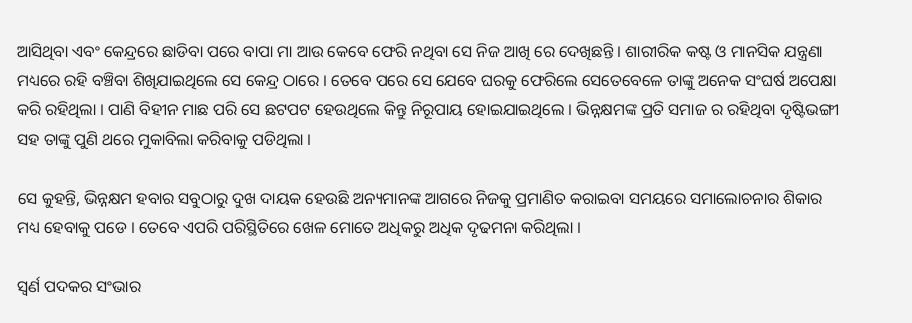ଆସିଥିବା ଏବଂ କେନ୍ଦ୍ରରେ ଛାଡିବା ପରେ ବାପା ମା ଆଉ କେବେ ଫେରି ନଥିବା ସେ ନିଜ ଆଖି ରେ ଦେଖିଛନ୍ତି । ଶାରୀରିକ କଷ୍ଟ ଓ ମାନସିକ ଯନ୍ତ୍ରଣା ମଧ୍ୟରେ ରହି ବଞ୍ଚିବା ଶିଖିଯାଇଥିଲେ ସେ କେନ୍ଦ୍ର ଠାରେ । ତେବେ ପରେ ସେ ଯେବେ ଘରକୁ ଫେରିଲେ ସେତେବେଳେ ତାଙ୍କୁ ଅନେକ ସଂଘର୍ଷ ଅପେକ୍ଷା କରି ରହିଥିଲା । ପାଣି ବିହୀନ ମାଛ ପରି ସେ ଛଟପଟ ହେଉଥିଲେ କିନ୍ତୁ ନିରୂପାୟ ହୋଇଯାଇଥିଲେ । ଭିନ୍ନକ୍ଷମଙ୍କ ପ୍ରତି ସମାଜ ର ରହିଥିବା ଦୃଷ୍ଟିଭଙ୍ଗୀ ସହ ତାଙ୍କୁ ପୁଣି ଥରେ ମୁକାବିଲା କରିବାକୁ ପଡିଥିଲା ।

ସେ କୁହନ୍ତି, ଭିନ୍ନକ୍ଷମ ହବାର ସବୁଠାରୁ ଦୁଖ ଦାୟକ ହେଉଛି ଅନ୍ୟମାନଙ୍କ ଆଗରେ ନିଜକୁ ପ୍ରମାଣିତ କରାଇବା ସମୟରେ ସମାଲୋଚନାର ଶିକାର ମଧ୍ୟ ହେବାକୁ ପଡେ । ତେବେ ଏପରି ପରିସ୍ଥିତିରେ ଖେଳ ମୋତେ ଅଧିକରୁ ଅଧିକ ଦୃଢମନା କରିଥିଲା ।

ସ୍ଵର୍ଣ ପଦକର ସଂଭାର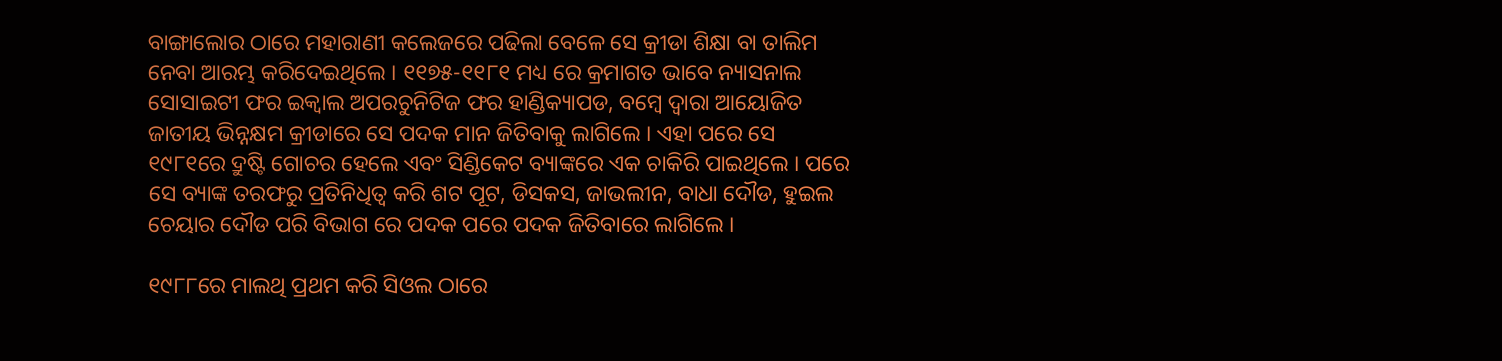ବାଙ୍ଗାଲୋର ଠାରେ ମହାରାଣୀ କଲେଜରେ ପଢିଲା ବେଳେ ସେ କ୍ରୀଡା ଶିକ୍ଷା ବା ତାଲିମ ନେବା ଆରମ୍ଭ କରିଦେଇଥିଲେ । ୧୧୭୫-୧୧୮୧ ମଧ୍ୟ ରେ କ୍ରମାଗତ ଭାବେ ନ୍ୟାସନାଲ ସୋସାଇଟୀ ଫର ଇକ୍ୱାଲ ଅପରଚୁନିଟିଜ ଫର ହାଣ୍ଡିକ୍ୟାପଡ, ବମ୍ବେ ଦ୍ଵାରା ଆୟୋଜିତ ଜାତୀୟ ଭିନ୍ନକ୍ଷମ କ୍ରୀଡାରେ ସେ ପଦକ ମାନ ଜିତିବାକୁ ଲାଗିଲେ । ଏହା ପରେ ସେ ୧୯୮୧ରେ ଦ୍ରୁଷ୍ଟି ଗୋଚର ହେଲେ ଏବଂ ସିଣ୍ଡିକେଟ ବ୍ୟାଙ୍କରେ ଏକ ଚାକିରି ପାଇଥିଲେ । ପରେ ସେ ବ୍ୟାଙ୍କ ତରଫରୁ ପ୍ରତିନିଧିତ୍ଵ କରି ଶଟ ପୂଟ, ଡିସକସ, ଜାଭଲୀନ, ବାଧା ଦୌଡ, ହୁଇଲ ଚେୟାର ଦୌଡ ପରି ବିଭାଗ ରେ ପଦକ ପରେ ପଦକ ଜିତିବାରେ ଲାଗିଲେ ।

୧୯୮୮ରେ ମାଲଥି ପ୍ରଥମ କରି ସିଓଲ ଠାରେ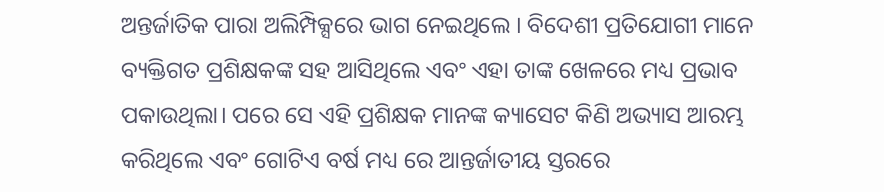ଅନ୍ତର୍ଜାତିକ ପାରା ଅଲିମ୍ପିକ୍ସରେ ଭାଗ ନେଇଥିଲେ । ବିଦେଶୀ ପ୍ରତିଯୋଗୀ ମାନେ ବ୍ୟକ୍ତିଗତ ପ୍ରଶିକ୍ଷକଙ୍କ ସହ ଆସିଥିଲେ ଏବଂ ଏହା ତାଙ୍କ ଖେଳରେ ମଧ୍ୟ ପ୍ରଭାବ ପକାଉଥିଲା। ପରେ ସେ ଏହି ପ୍ରଶିକ୍ଷକ ମାନଙ୍କ କ୍ୟାସେଟ କିଣି ଅଭ୍ୟାସ ଆରମ୍ଭ କରିଥିଲେ ଏବଂ ଗୋଟିଏ ବର୍ଷ ମଧ୍ୟ ରେ ଆନ୍ତର୍ଜାତୀୟ ସ୍ତରରେ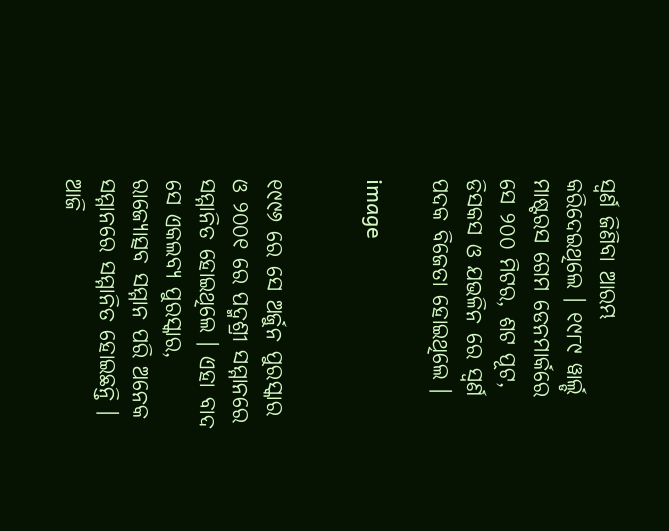ସ୍ଵର୍ଣ ଜିଣିବା ଆରମ୍ଭ କରିଦେଇଥିଲେ । ୧୯୮୯ ୱାର୍ଲ୍ଡ ମାଷ୍ଟରସ ଗେମ ଡେନମାର୍କରେ ସେ ୨୦୦ ମିଟର, ଶଟ ପୂଟ, ଡିସକସ ଓ ଯଭଳିନ ରେ ସ୍ଵର୍ଣ ପଦକ ବିଜେତା ହୋଇଥିଲେ ।

image


୧୯୯୬ ରେ ସେ ଅର୍ଜୁନ ପୁରସ୍କାର ଓ ୨୦୦୧ ରେ ପଦ୍ମଶ୍ରୀ ସମ୍ମାନରେ ସମ୍ମାନିତ ହୋଇଥିଲେ । ଏହା ବାଦ ସେ ଏକଲବ୍ୟ ପୁରସ୍କାର, ରାଜ୍ୟୋତ୍ସବ ସମ୍ମାନ ପରି ଅନେକ ସମ୍ମାନରେ ସମ୍ମାନିତ ହୋଇଛନ୍ତି । ଆଜି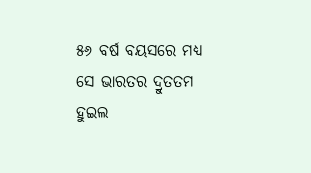୫୬ ବର୍ଷ ବୟସରେ ମଧ୍ୟ ସେ ଭାରତର ଦ୍ରୁତତମ ହୁଇଲ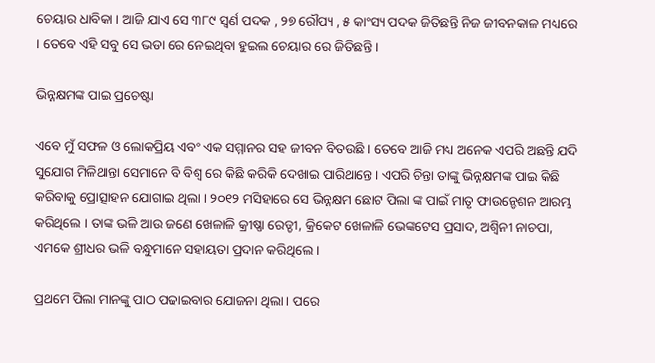ଚେୟାର ଧାବିକା । ଆଜି ଯାଏ ସେ ୩୮୯ ସ୍ଵର୍ଣ ପଦକ , ୨୭ ରୌପ୍ୟ , ୫ କାଂସ୍ୟ ପଦକ ଜିତିଛନ୍ତି ନିଜ ଜୀବନକାଳ ମଧ୍ୟରେ । ତେବେ ଏହି ସବୁ ସେ ଭଡା ରେ ନେଇଥିବା ହୁଇଲ ଚେୟାର ରେ ଜିତିଛନ୍ତି ।

ଭିନ୍ନକ୍ଷମଙ୍କ ପାଇ ପ୍ରଚେଷ୍ଟା

ଏବେ ମୁଁ ସଫଳ ଓ ଲୋକପ୍ରିୟ ଏବଂ ଏକ ସମ୍ମାନର ସହ ଜୀବନ ବିତଉଛି । ତେବେ ଆଜି ମଧ୍ୟ ଅନେକ ଏପରି ଅଛନ୍ତି ଯଦି ସୁଯୋଗ ମିଳିଥାନ୍ତା ସେମାନେ ବି ବିଶ୍ଵ ରେ କିଛି କରିକି ଦେଖାଇ ପାରିଥାନ୍ତେ । ଏପରି ଚିନ୍ତା ତାଙ୍କୁ ଭିନ୍ନକ୍ଷମଙ୍କ ପାଇ କିଛି କରିବାକୁ ପ୍ରୋତ୍ସାହନ ଯୋଗାଇ ଥିଲା । ୨୦୧୨ ମସିହାରେ ସେ ଭିନ୍ନକ୍ଷମ ଛୋଟ ପିଲା ଙ୍କ ପାଇଁ ମାତୃ ଫାଉନ୍ଡେଶନ ଆରମ୍ଭ କରିଥିଲେ । ତାଙ୍କ ଭଳି ଆଉ ଜଣେ ଖେଳାଳି କ୍ରୀଷ୍ଣା ରେଡ୍ଡୀ, କ୍ରିକେଟ ଖେଳାଳି ଭେଙ୍କଟେସ ପ୍ରସାଦ, ଅଶ୍ଵିନୀ ନାଚପା, ଏମକେ ଶ୍ରୀଧର ଭଳି ବନ୍ଧୁମାନେ ସହାୟତା ପ୍ରଦାନ କରିଥିଲେ ।

ପ୍ରଥମେ ପିଲା ମାନଙ୍କୁ ପାଠ ପଢାଇବାର ଯୋଜନା ଥିଲା । ପରେ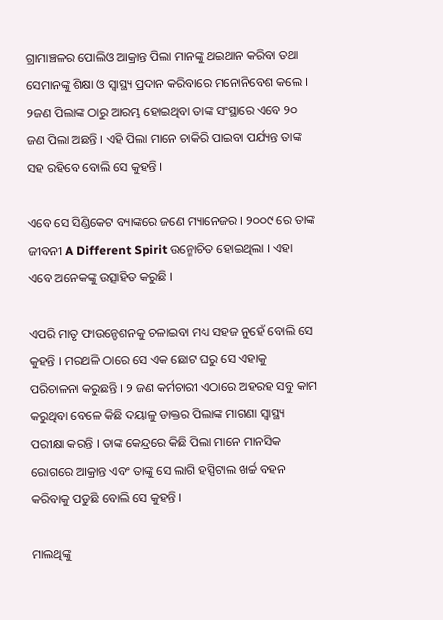ଗ୍ରାମାଞ୍ଚଳର ପୋଲିଓ ଆକ୍ରାନ୍ତ ପିଲା ମାନଙ୍କୁ ଥଇଥାନ କରିବା ତଥା ସେମାନଙ୍କୁ ଶିକ୍ଷା ଓ ସ୍ୱାସ୍ଥ୍ୟ ପ୍ରଦାନ କରିବାରେ ମନୋନିବେଶ କଲେ । ୨ଜଣ ପିଲାଙ୍କ ଠାରୁ ଆରମ୍ଭ ହୋଇଥିବା ତାଙ୍କ ସଂସ୍ଥାରେ ଏବେ ୨୦ ଜଣ ପିଲା ଅଛନ୍ତି । ଏହି ପିଲା ମାନେ ଚାକିରି ପାଇବା ପର୍ଯ୍ୟନ୍ତ ତାଙ୍କ ସହ ରହିବେ ବୋଲି ସେ କୁହନ୍ତି ।

ଏବେ ସେ ସିଣ୍ଡିକେଟ ବ୍ୟାଙ୍କରେ ଜଣେ ମ୍ୟାନେଜର । ୨୦୦୯ ରେ ତାଙ୍କ ଜୀବନୀ A Different Spirit ଉନ୍ମୋଚିତ ହୋଇଥିଲା । ଏହା ଏବେ ଅନେକଙ୍କୁ ଉତ୍ସାହିତ କରୁଛି ।

ଏପରି ମାତୃ ଫାଉନ୍ଡେଶନକୁ ଚଳାଇବା ମଧ୍ୟ ସହଜ ନୁହେଁ ବୋଲି ସେ କୁହନ୍ତି । ମରଥଳି ଠାରେ ସେ ଏକ ଛୋଟ ଘରୁ ସେ ଏହାକୁ ପରିଚାଳନା କରୁଛନ୍ତି । ୨ ଜଣ କର୍ମଚାରୀ ଏଠାରେ ଅହରହ ସବୁ କାମ କରୁଥିବା ବେଳେ କିଛି ଦୟାଳୁ ଡାକ୍ତର ପିଲାଙ୍କ ମାଗଣା ସ୍ୱାସ୍ଥ୍ୟ ପରୀକ୍ଷା କରନ୍ତି । ତାଙ୍କ କେନ୍ଦ୍ରରେ କିଛି ପିଲା ମାନେ ମାନସିକ ରୋଗରେ ଆକ୍ରାନ୍ତ ଏବଂ ତାଙ୍କୁ ସେ ଲାଗି ହସ୍ପିଟାଲ ଖର୍ଚ୍ଚ ବହନ କରିବାକୁ ପଡୁଛି ବୋଲି ସେ କୁହନ୍ତି ।

ମାଲଥିଙ୍କୁ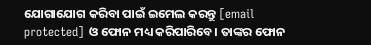ଯୋଗାଯୋଗ କରିବା ପାଇଁ ଇମେଲ କରନ୍ତୁ [email protected] ଓ ଫୋନ ମଧ୍ୟ କରିପାରିବେ। ତାଙ୍କର ଫୋନ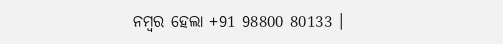ନମ୍ବର ହେଲା +91 98800 80133 ।